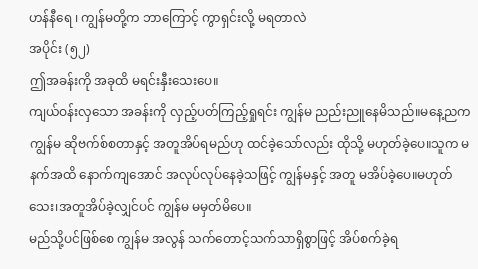ဟန်နီရေ ၊ ကျွန်မတို့က ဘာကြောင့် ကွာရှင်းလို့ မရတာလဲ
အပိုင်း (၅၂)
ဤအခန်းကို အခုထိ မရင်းနှီးသေးပေ။
ကျယ်ဝန်းလှသော အခန်းကို လှည့်ပတ်ကြည့်ရှုရင်း ကျွန်မ ညည်းညူနေမိသည်။မနေ့ညက ကျွန်မ ဆိုဗက်စ်စတာနှင့် အတူအိပ်ရမည်ဟု ထင်ခဲ့သော်လည်း ထိုသို့ မဟုတ်ခဲ့ပေ။သူက မနက်အထိ နောက်ကျအောင် အလုပ်လုပ်နေခဲ့သဖြင့် ကျွန်မနှင့် အတူ မအိပ်ခဲ့ပေ။မဟုတ်သေး၊အတူအိပ်ခဲ့လျှင်ပင် ကျွန်မ မမှတ်မိပေ။
မည်သို့ပင်ဖြစ်စေ ကျွန်မ အလွန် သက်တောင့်သက်သာရှိစွာဖြင့် အိပ်စက်ခဲ့ရ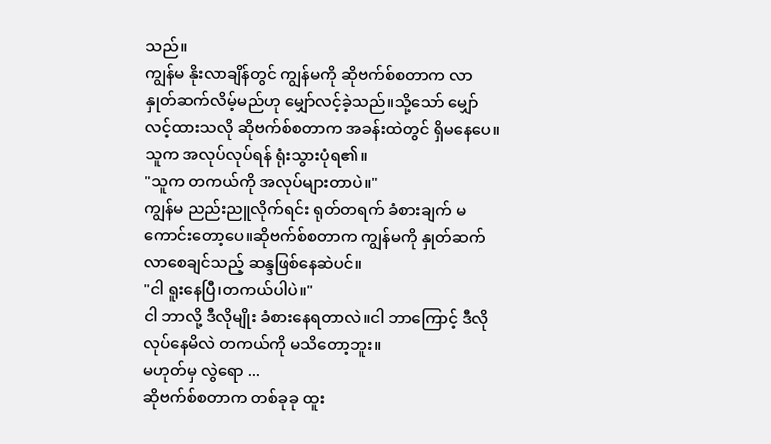သည်။
ကျွန်မ နိုးလာချိန်တွင် ကျွန်မကို ဆိုဗက်စ်စတာက လာနှုတ်ဆက်လိမ့်မည်ဟု မျှော်လင့်ခဲ့သည်။သို့သော် မျှော်လင့်ထားသလို ဆိုဗက်စ်စတာက အခန်းထဲတွင် ရှိမနေပေ။သူက အလုပ်လုပ်ရန် ရုံးသွားပုံရ၏။
"သူက တကယ်ကို အလုပ်များတာပဲ။"
ကျွန်မ ညည်းညူလိုက်ရင်း ရုတ်တရက် ခံစားချက် မကောင်းတော့ပေ။ဆိုဗက်စ်စတာက ကျွန်မကို နှုတ်ဆက်လာစေချင်သည့် ဆန္ဒဖြစ်နေဆဲပင်။
"ငါ ရူးနေပြီ၊တကယ်ပါပဲ။"
ငါ ဘာလို့ ဒီလိုမျိုး ခံစားနေရတာလဲ။ငါ ဘာကြောင့် ဒီလို လုပ်နေမိလဲ တကယ်ကို မသိတော့ဘူး။
မဟုတ်မှ လွဲရော ...
ဆိုဗက်စ်စတာက တစ်ခုခု ထူး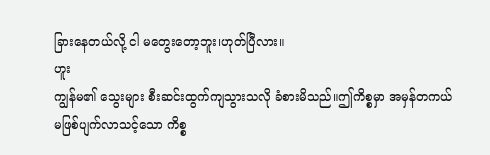ခြားနေတယ်လို့ ငါ မတွေးတော့ဘူး၊ဟုတ်ပြီလား။
ဟူး
ကျွန်မ၏ သွေးများ စီးဆင်းထွက်ကျသွားသလို ခံစားမိသည်။ဤကိစ္စမှာ အမှန်တကယ် မဖြစ်ပျက်လာသင့်သော ကိစ္စ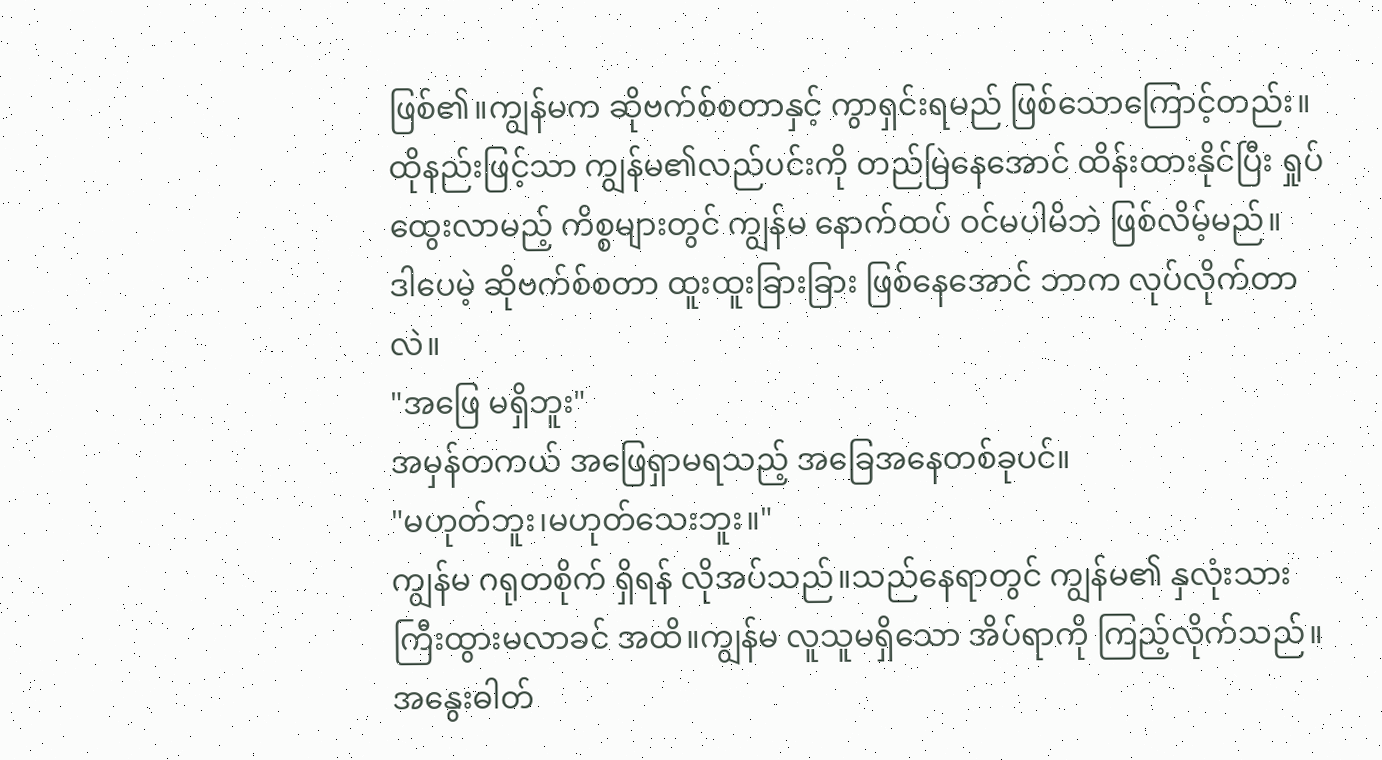ဖြစ်၏။ကျွန်မက ဆိုဗက်စ်စတာနှင့် ကွာရှင်းရမည် ဖြစ်သောကြောင့်တည်း။ထိုနည်းဖြင့်သာ ကျွန်မ၏လည်ပင်းကို တည်မြဲနေအောင် ထိန်းထားနိုင်ပြီး ရှုပ်ထွေးလာမည့် ကိစ္စများတွင် ကျွန်မ နောက်ထပ် ဝင်မပါမိဘဲ ဖြစ်လိမ့်မည်။
ဒါပေမဲ့ ဆိုဗက်စ်စတာ ထူးထူးခြားခြား ဖြစ်နေအောင် ဘာက လုပ်လိုက်တာလဲ။
"အဖြေ မရှိဘူး"
အမှန်တကယ် အဖြေရှာမရသည့် အခြေအနေတစ်ခုပင်။
"မဟုတ်ဘူး၊မဟုတ်သေးဘူး။"
ကျွန်မ ဂရုတစိုက် ရှိရန် လိုအပ်သည်။သည်နေရာတွင် ကျွန်မ၏ နှလုံးသား ကြီးထွားမလာခင် အထိ။ကျွန်မ လူသူမရှိသော အိပ်ရာကို ကြည့်လိုက်သည်။
အနွေးဓါတ်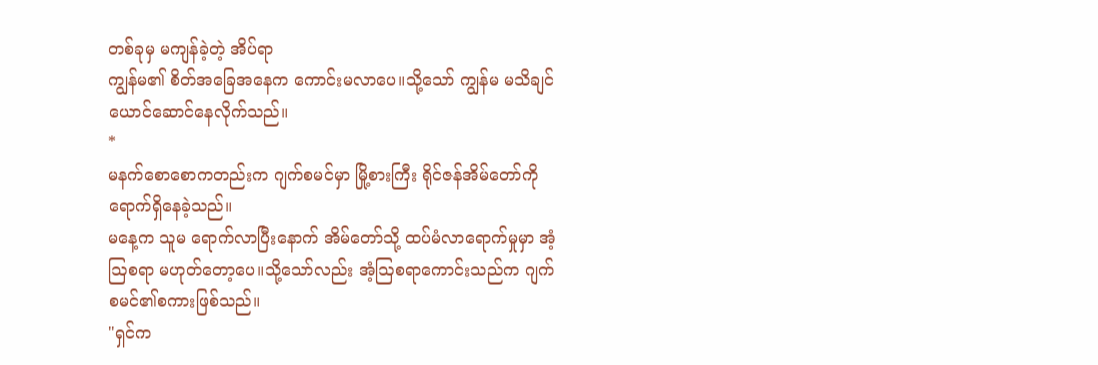တစ်ခုမှ မကျန်ခဲ့တဲ့ အိပ်ရာ
ကျွန်မ၏ စိတ်အခြေအနေက ကောင်းမလာပေ။သို့သော် ကျွန်မ မသိချင်ယောင်ဆောင်နေလိုက်သည်။
*
မနက်စောစောကတည်းက ဂျက်စမင်မှာ မြို့စားကြီး ရိုင်ဇန်အိမ်တော်ကို ရောက်ရှိနေခဲ့သည်။
မနေ့က သူမ ရောက်လာပြီးနောက် အိမ်တော်သို့ ထပ်မံလာရောက်မှုမှာ အံ့ဩစရာ မဟုတ်တော့ပေ။သို့သော်လည်း အံ့ဩစရာကောင်းသည်က ဂျက်စမင်၏စကားဖြစ်သည်။
"ရှင်က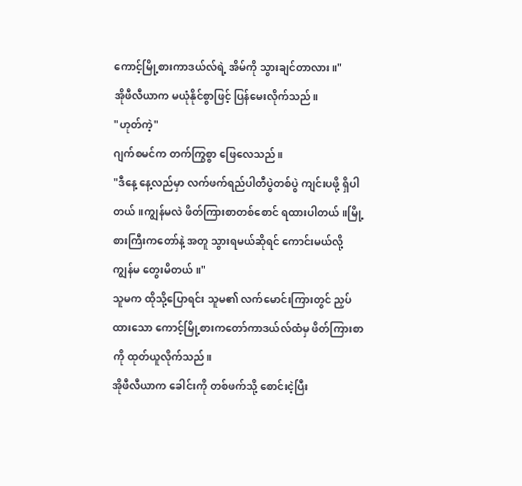ကောင့်မြို့စားကာဒယ်လ်ရဲ့ အိမ်ကို သွားချင်တာလား။"
အိုဖီလီယာက မယုံနိုင်စွာဖြင့် ပြန်မေးလိုက်သည်။
"ဟုတ်ကဲ့"
ဂျက်စမင်က တက်ကြွစွာ ဖြေလေသည်။
"ဒီနေ့ နေ့လည်မှာ လက်ဖက်ရည်ပါတီပွဲတစ်ပွဲ ကျင်းပဖို့ ရှိပါတယ်။ကျွန်မလဲ ဖိတ်ကြားစာတစ်စောင် ရထားပါတယ်။မြို့စားကြီးကတော်နဲ့ အတူ သွားရမယ်ဆိုရင် ကောင်းမယ်လို့ ကျွန်မ တွေးမိတယ်။"
သူမက ထိုသို့ပြောရင်း သူမ၏ လက်မောင်းကြားတွင် ညှပ်ထားသော ကောင့်မြို့စားကတော်ကာဒယ်လ်ထံမှ ဖိတ်ကြားစာကို ထုတ်ယူလိုက်သည်။
အိုဖီလီယာက ခေါင်းကို တစ်ဖက်သို့ စောင်းငဲ့ပြီး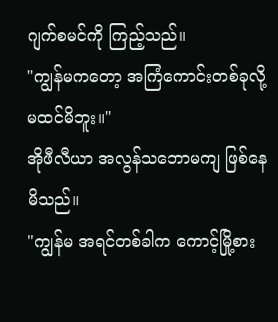ဂျက်စမင်ကို ကြည့်သည်။
"ကျွန်မကတော့ အကြံကောင်းတစ်ခုလို့ မထင်မိဘူး။"
အိုဖီလီယာ အလွန်သဘောမကျ ဖြစ်နေမိသည်။
"ကျွန်မ အရင်တစ်ခါက ကောင့်မြို့စား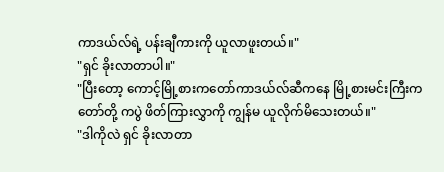ကာဒယ်လ်ရဲ့ ပန်းချီကားကို ယူလာဖူးတယ်။"
"ရှင် ခိုးလာတာပါ။"
"ပြီးတော့ ကောင့်မြို့စားကတော်ကာဒယ်လ်ဆီကနေ မြို့စားမင်းကြီးကတော်တို့ ကပွဲ ဖိတ်ကြားလွှာကို ကျွန်မ ယူလိုက်မိသေးတယ်။"
"ဒါကိုလဲ ရှင် ခိုးလာတာ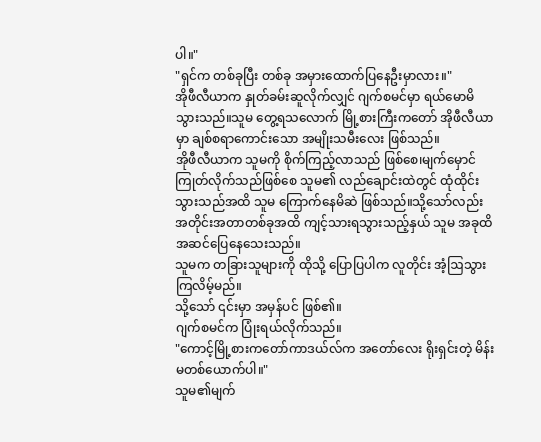ပါ။"
"ရှင်က တစ်ခုပြီး တစ်ခု အမှားထောက်ပြနေဦးမှာလား။"
အိုဖီလီယာက နှုတ်ခမ်းဆူလိုက်လျှင် ဂျက်စမင်မှာ ရယ်မောမိသွားသည်။သူမ တွေ့ရသလောက် မြို့စားကြီးကတော် အိုဖီလီယာမှာ ချစ်စရာကောင်းသော အမျိုးသမီးလေး ဖြစ်သည်။
အိုဖီလီယာက သူမကို စိုက်ကြည့်လာသည် ဖြစ်စေ၊မျက်မှောင်ကြုတ်လိုက်သည်ဖြစ်စေ သူမ၏ လည်ချောင်းထဲတွင် ထုံထိုင်းသွားသည်အထိ သူမ ကြောက်နေမိဆဲ ဖြစ်သည်။သို့သော်လည်း အတိုင်းအတာတစ်ခုအထိ ကျင့်သားရသွားသည့်နှယ် သူမ အခုထိ အဆင်ပြေနေသေးသည်။
သူမက တခြားသူများကို ထိုသို့ ပြောပြပါက လူတိုင်း အံ့ဩသွားကြလိမ့်မည်။
သို့သော် ၎င်းမှာ အမှန်ပင် ဖြစ်၏။
ဂျက်စမင်က ပြုံးရယ်လိုက်သည်။
"ကောင့်မြို့စားကတော်ကာဒယ်လ်က အတော်လေး ရိုးရှင်းတဲ့ မိန်းမတစ်ယောက်ပါ။"
သူမ၏မျက်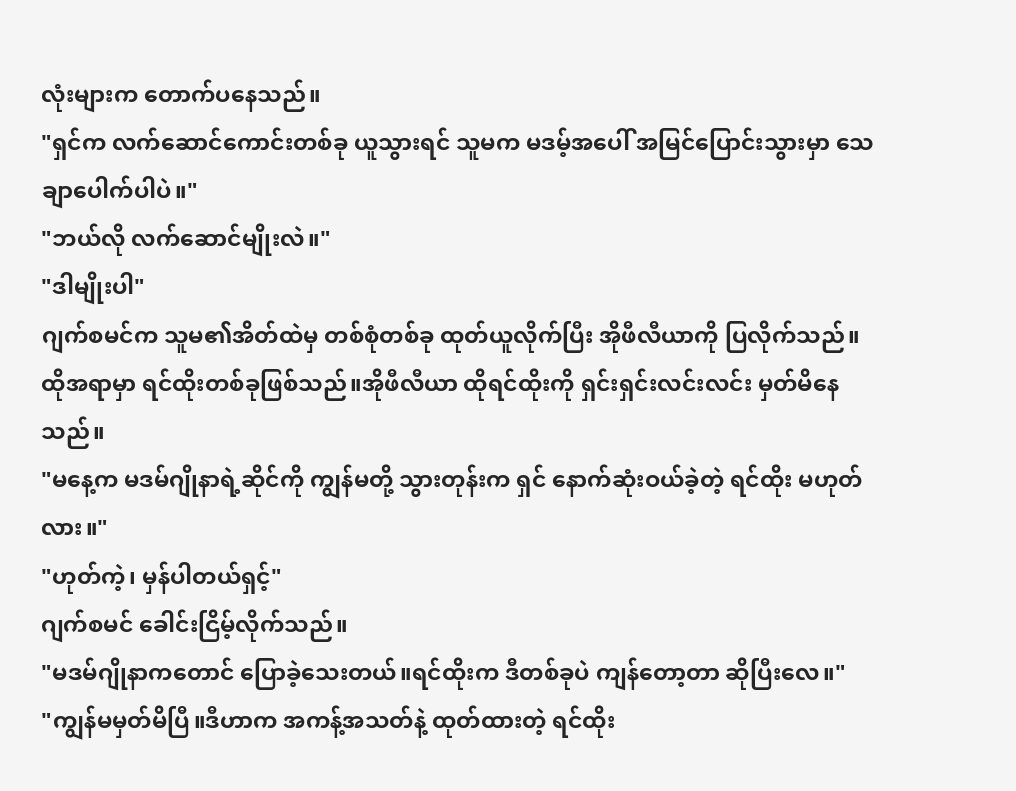လုံးများက တောက်ပနေသည်။
"ရှင်က လက်ဆောင်ကောင်းတစ်ခု ယူသွားရင် သူမက မဒမ့်အပေါ် အမြင်ပြောင်းသွားမှာ သေချာပေါက်ပါပဲ။"
"ဘယ်လို လက်ဆောင်မျိုးလဲ။"
"ဒါမျိုးပါ"
ဂျက်စမင်က သူမ၏အိတ်ထဲမှ တစ်စုံတစ်ခု ထုတ်ယူလိုက်ပြီး အိုဖီလီယာကို ပြလိုက်သည်။ထိုအရာမှာ ရင်ထိုးတစ်ခုဖြစ်သည်။အိုဖီလီယာ ထိုရင်ထိုးကို ရှင်းရှင်းလင်းလင်း မှတ်မိနေသည်။
"မနေ့က မဒမ်ဂျိုနာရဲ့ဆိုင်ကို ကျွန်မတို့ သွားတုန်းက ရှင် နောက်ဆုံးဝယ်ခဲ့တဲ့ ရင်ထိုး မဟုတ်လား။"
"ဟုတ်ကဲ့၊ မှန်ပါတယ်ရှင့်"
ဂျက်စမင် ခေါင်းငြိမ့်လိုက်သည်။
"မဒမ်ဂျိုနာကတောင် ပြောခဲ့သေးတယ်။ရင်ထိုးက ဒီတစ်ခုပဲ ကျန်တော့တာ ဆိုပြီးလေ။"
"ကျွန်မမှတ်မိပြီ။ဒီဟာက အကန့်အသတ်နဲ့ ထုတ်ထားတဲ့ ရင်ထိုး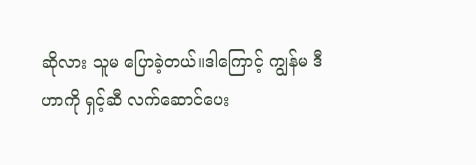ဆိုလား သူမ ပြောခဲ့တယ်။ဒါကြောင့် ကျွန်မ ဒီဟာကို ရှင့်ဆီ လက်ဆောင်ပေး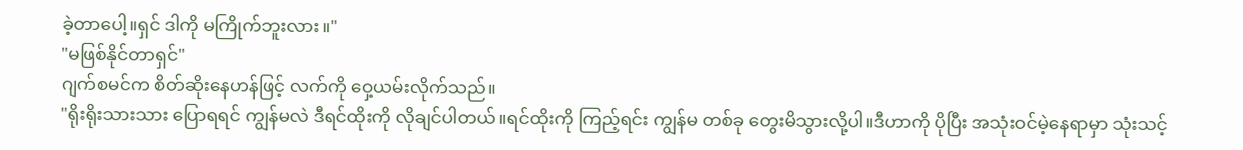ခဲ့တာပေါ့။ရှင် ဒါကို မကြိုက်ဘူးလား။"
"မဖြစ်နိုင်တာရှင်"
ဂျက်စမင်က စိတ်ဆိုးနေဟန်ဖြင့် လက်ကို ဝှေ့ယမ်းလိုက်သည်။
"ရိုးရိုးသားသား ပြောရရင် ကျွန်မလဲ ဒီရင်ထိုးကို လိုချင်ပါတယ်။ရင်ထိုးကို ကြည့်ရင်း ကျွန်မ တစ်ခု တွေးမိသွားလို့ပါ။ဒီဟာကို ပိုပြီး အသုံးဝင်မဲ့နေရာမှာ သုံးသင့်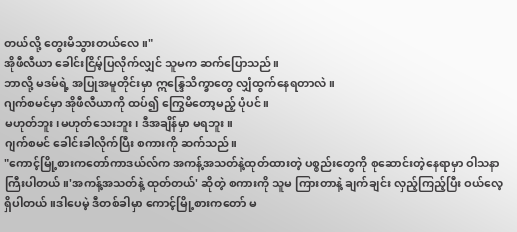တယ်လို့ တွေးမိသွားတယ်လေ။"
အိုဖီလီယာ ခေါင်းငြိမ့်ပြလိုက်လျှင် သူမက ဆက်ပြောသည်။
ဘာလို့ မဒမ်ရဲ့ အပြုအမူတိုင်းမှာ ဣန္ဒြေသိက္ခာတွေ လျှံထွက်နေရတာလဲ။
ဂျက်စမင်မှာ အိုဖီလီယာကို ထပ်၍ ကြွေမိတော့မည့် ပုံပင်။
မဟုတ်ဘူး၊မဟုတ်သေးဘူး၊ ဒီအချိန်မှာ မရဘူး။
ဂျက်စမင် ခေါင်းခါလိုက်ပြီး စကားကို ဆက်သည်။
"ကောင့်မြို့စားကတော်ကာဒယ်လ်က အကန့်အသတ်နဲ့ထုတ်ထားတဲ့ ပစ္စည်းတွေကို စုဆောင်းတဲ့နေရာမှာ ဝါသနာကြီးပါတယ်။'အကန့်အသတ်နဲ့ ထုတ်တယ်' ဆိုတဲ့ စကားကို သူမ ကြားတာနဲ့ ချက်ချင်း လှည့်ကြည့်ပြီး ဝယ်လေ့ရှိပါတယ်။ဒါပေမဲ့ ဒီတစ်ခါမှာ ကောင့်မြို့စားကတော် မ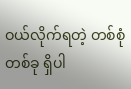ဝယ်လိုက်ရတဲ့ တစ်စုံတစ်ခု ရှိပါ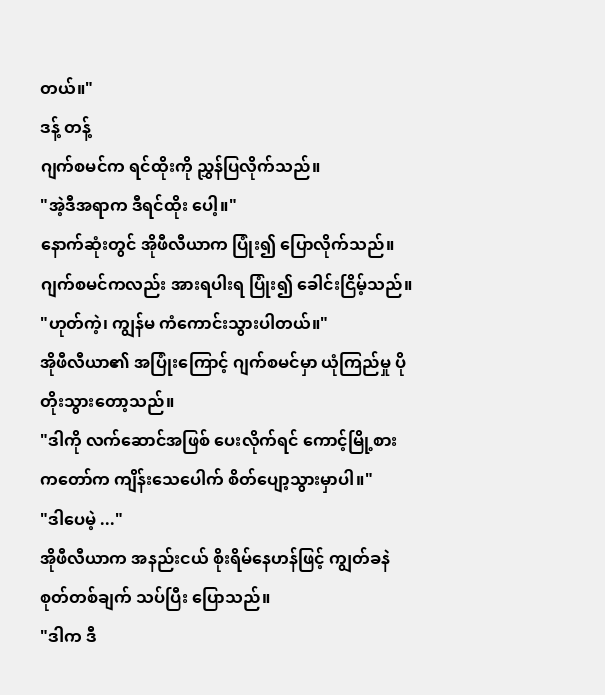တယ်။"
ဒန့် တန့်
ဂျက်စမင်က ရင်ထိုးကို ညွှန်ပြလိုက်သည်။
"အဲ့ဒီအရာက ဒီရင်ထိုး ပေါ့။"
နောက်ဆုံးတွင် အိုဖီလီယာက ပြုံး၍ ပြောလိုက်သည်။ဂျက်စမင်ကလည်း အားရပါးရ ပြုံး၍ ခေါင်းငြိမ့်သည်။
"ဟုတ်ကဲ့၊ ကျွန်မ ကံကောင်းသွားပါတယ်။"
အိုဖီလီယာ၏ အပြုံးကြောင့် ဂျက်စမင်မှာ ယုံကြည်မှု ပိုတိုးသွားတော့သည်။
"ဒါကို လက်ဆောင်အဖြစ် ပေးလိုက်ရင် ကောင့်မြို့စားကတော်က ကျိန်းသေပေါက် စိတ်ပျော့သွားမှာပါ။"
"ဒါပေမဲ့ ..."
အိုဖီလီယာက အနည်းငယ် စိုးရိမ်နေဟန်ဖြင့် ကျွတ်ခနဲ စုတ်တစ်ချက် သပ်ပြီး ပြောသည်။
"ဒါက ဒီ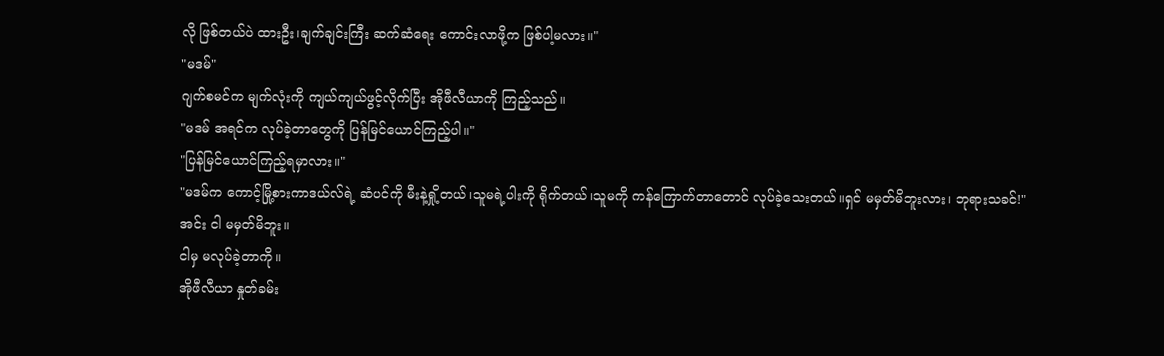လို ဖြစ်တယ်ပဲ ထားဦး၊ချက်ချင်းကြီး ဆက်ဆံရေး ကောင်းလာဖို့က ဖြစ်ပါ့မလား။"
"မဒမ်"
ဂျက်စမင်က မျက်လုံးကို ကျယ်ကျယ်ဖွင့်လိုက်ပြီး အိုဖီလီယာကို ကြည့်သည်။
"မဒမ် အရင်က လုပ်ခဲ့တာတွေကို ပြန်မြင်ယောင်ကြည့်ပါ။"
"ပြန်မြင်ယောင်ကြည့်ရမှာလား။"
"မဒမ်က ကောင့်မြို့စားကာဒယ်လ်ရဲ့ ဆံပင်ကို မီးနဲ့ရှို့တယ်၊သူမရဲ့ပါးကို ရိုက်တယ်၊သူမကို ကန်ကြောက်တာတောင် လုပ်ခဲ့သေးတယ်။ရှင် မမှတ်မိဘူးလား၊ ဘုရားသခင်!"
အင်း ငါ မမှတ်မိဘူး။
ငါမှ မလုပ်ခဲ့တာကို။
အိုဖီလီယာ နှုတ်ခမ်း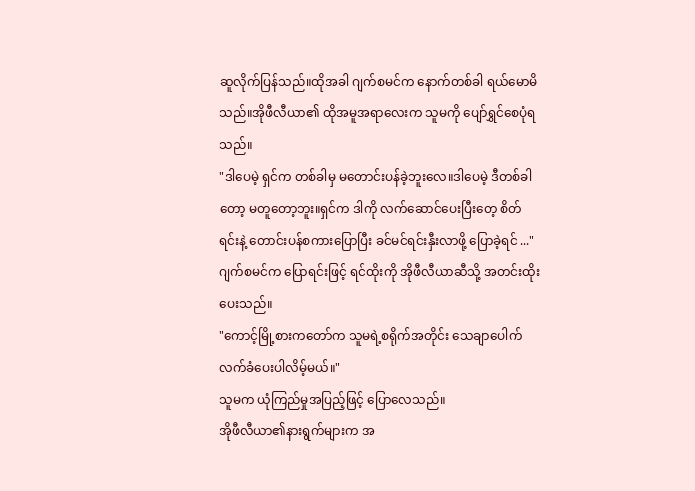ဆူလိုက်ပြန်သည်။ထိုအခါ ဂျက်စမင်က နောက်တစ်ခါ ရယ်မောမိသည်။အိုဖီလီယာ၏ ထိုအမူအရာလေးက သူမကို ပျော်ရွှင်စေပုံရသည်။
"ဒါပေမဲ့ ရှင်က တစ်ခါမှ မတောင်းပန်ခဲ့ဘူးလေ။ဒါပေမဲ့ ဒီတစ်ခါတော့ မတူတော့ဘူး။ရှင်က ဒါကို လက်ဆောင်ပေးပြီးတေ့ စိတ်ရင်းနဲ့ တောင်းပန်စကားပြောပြီး ခင်မင်ရင်းနှီးလာဖို့ ပြောခဲ့ရင် ..."
ဂျက်စမင်က ပြောရင်းဖြင့် ရင်ထိုးကို အိုဖီလီယာဆီသို့ အတင်းထိုးပေးသည်။
"ကောင့်မြို့စားကတော်က သူမရဲ့စရိုက်အတိုင်း သေချာပေါက် လက်ခံပေးပါလိမ့်မယ်။"
သူမက ယုံကြည်မှုအပြည့်ဖြင့် ပြောလေသည်။
အိုဖီလီယာ၏နားရွက်များက အ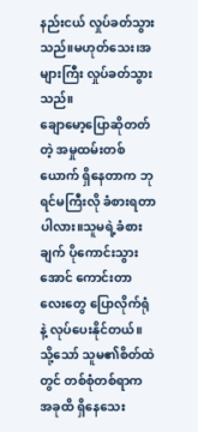နည်းငယ် လှုပ်ခတ်သွားသည်။မဟုတ်သေး၊အများကြီး လှုပ်ခတ်သွားသည်။
ချောမော့ပြောဆိုတတ်တဲ့ အမှုထမ်းတစ်ယောက် ရှိနေတာက ဘုရင်မကြီးလို ခံစားရတာပါလား။သူမရဲ့ခံစားချက် ပိုကောင်းသွားအောင် ကောင်းတာလေးတွေ ပြောလိုက်ရုံနဲ့ လုပ်ပေးနိုင်တယ်။
သို့သော် သူမ၏စိတ်ထဲတွင် တစ်စုံတစ်ရာက အခုထိ ရှိနေသေး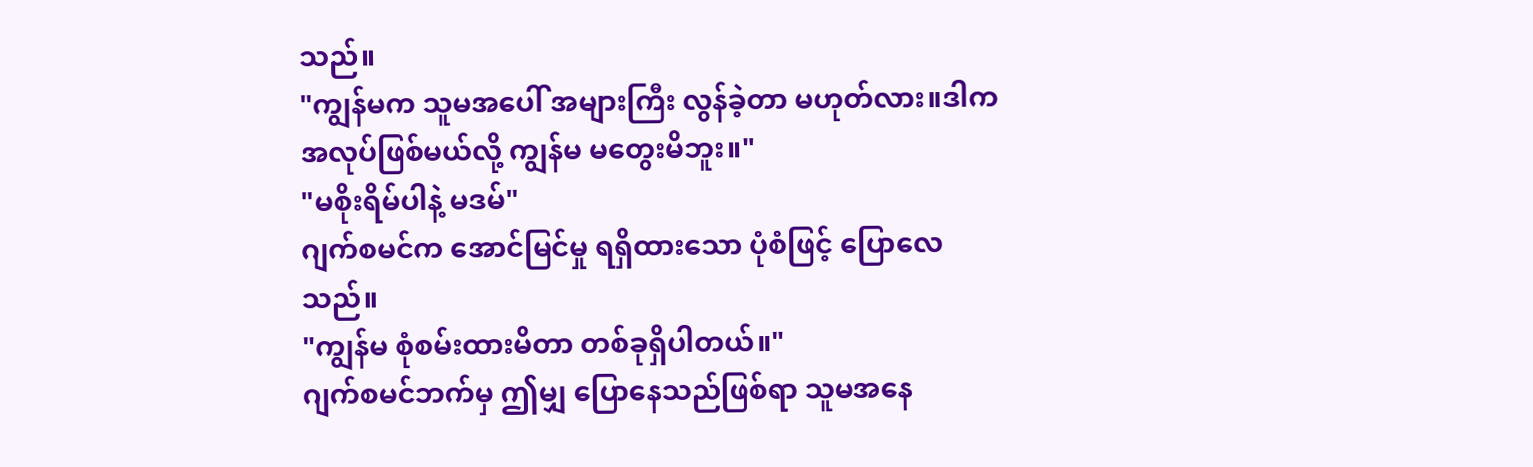သည်။
"ကျွန်မက သူမအပေါ် အများကြီး လွန်ခဲ့တာ မဟုတ်လား။ဒါက အလုပ်ဖြစ်မယ်လို့ ကျွန်မ မတွေးမိဘူး။"
"မစိုးရိမ်ပါနဲ့ မဒမ်"
ဂျက်စမင်က အောင်မြင်မှု ရရှိထားသော ပုံစံဖြင့် ပြောလေသည်။
"ကျွန်မ စုံစမ်းထားမိတာ တစ်ခုရှိပါတယ်။"
ဂျက်စမင်ဘက်မှ ဤမျှ ပြောနေသည်ဖြစ်ရာ သူမအနေ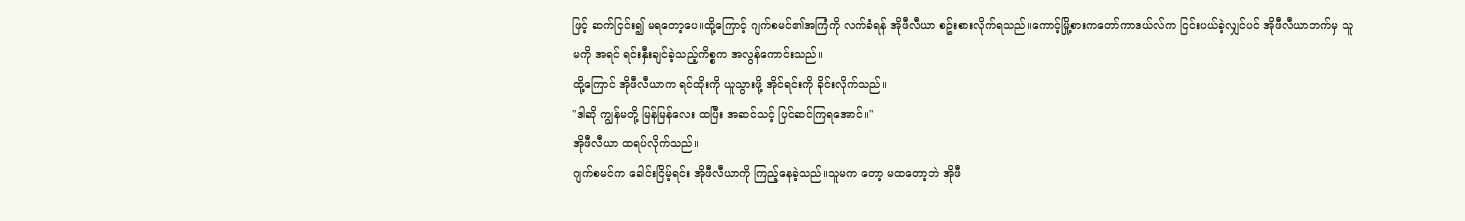ဖြင့် ဆက်ငြင်း၍ မရတော့ပေ။ထို့ကြောင့် ဂျက်စမင်၏အကြံကို လက်ခံရန် အိုဖီလီယာ စဥ်းစားလိုက်ရသည်။ကောင့်မြို့စားကတော်ကာဒယ်လ်က ငြင်းပယ်ခဲ့လျှင်ပင် အိုဖီလီယာဘက်မှ သူမကို အရင် ရင်းနှီးချင်ခဲ့သည့်ကိစ္စက အလွန်ကောင်းသည်။
ထို့ကြောင် အိုဖီလီယာက ရင်ထိုးကို ယူသွားဖို့ အိုင်ရင်းကို ခိုင်းလိုက်သည်။
"ဒါဆို ကျွန်မတို့ မြန်မြန်လေး ထပြီး အဆင်သင့် ပြင်ဆင်ကြရအောင်။"
အိုဖီလီယာ ထရပ်လိုက်သည်။
ဂျက်စမင်က ခေါင်းငြိမ့်ရင်း အိုဖီလီယာကို ကြည့်နေခဲ့သည်။သူမက တော့ မထတော့ဘဲ အိုဖီ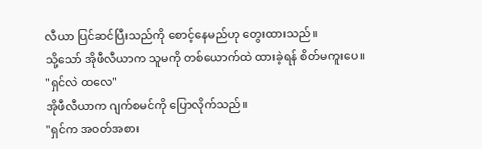လီယာ ပြင်ဆင်ပြီးသည်ကို စောင့်နေမည်ဟု တွေးထားသည်။
သို့သော် အိုဖီလီယာက သူမကို တစ်ယောက်ထဲ ထားခဲ့ရန် စိတ်မကူးပေ။
"ရှင်လဲ ထလေ"
အိုဖီလီယာက ဂျက်စမင်ကို ပြောလိုက်သည်။
"ရှင်က အဝတ်အစား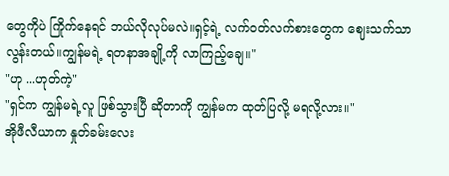တွေကိုပဲ ကြိုက်နေရင် ဘယ်လိုလုပ်မလဲ။ရှင့်ရဲ့ လက်ဝတ်လက်စားတွေက ဈေးသက်သာလွန်းတယ်။ကျွန်မရဲ့ ရတနာအချို့ကို လာကြည့်ချေ။"
"ဟု ...ဟုတ်ကဲ့"
"ရှင်က ကျွန်မရဲ့လူ ဖြစ်သွားပြီ ဆိုတာကို ကျွန်မက ထုတ်ပြလို့ မရလို့လား။"
အိုဖီလီယာက နှုတ်ခမ်းလေး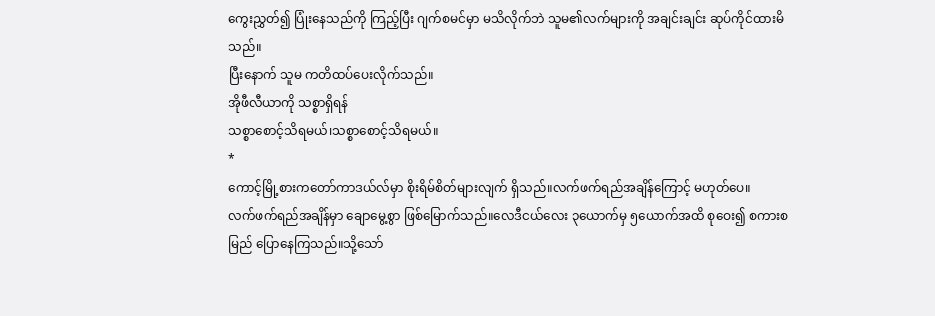ကွေးညွှတ်၍ ပြုံးနေသည်ကို ကြည့်ပြီး ဂျက်စမင်မှာ မသိလိုက်ဘဲ သူမ၏လက်များကို အချင်းချင်း ဆုပ်ကိုင်ထားမိသည်။
ပြီးနောက် သူမ ကတိထပ်ပေးလိုက်သည်။
အိုဖီလီယာကို သစ္စာရှိရန်
သစ္စာစောင့်သိရမယ်၊သစ္စာစောင့်သိရမယ်။
*
ကောင့်မြို့စားကတော်ကာဒယ်လ်မှာ စိုးရိမ်စိတ်များလျက် ရှိသည်။လက်ဖက်ရည်အချိန်ကြောင့် မဟုတ်ပေ။
လက်ဖက်ရည်အချိန်မှာ ချောမွေ့စွာ ဖြစ်မြောက်သည်။လေဒီငယ်လေး ၃ယောက်မှ ၅ယောက်အထိ စုဝေး၍ စကားစမြည် ပြောနေကြသည်။သို့သော်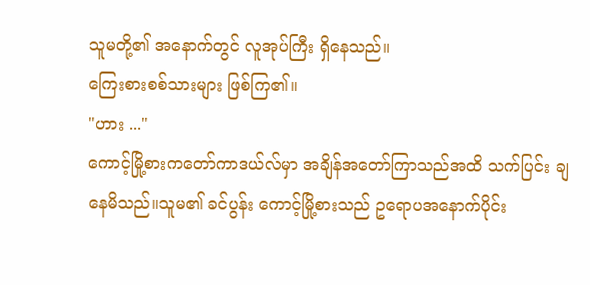သူမတို့၏ အနောက်တွင် လူအုပ်ကြီး ရှိနေသည်။
ကြေးစားစစ်သားများ ဖြစ်ကြ၏။
"ဟား ..."
ကောင့်မြို့စားကတော်ကာဒယ်လ်မှာ အချိန်အတော်ကြာသည်အထိ သက်ပြင်း ချနေမိသည်။သူမ၏ ခင်ပွန်း ကောင့်မြို့စားသည် ဥရောပအနောက်ပိုင်း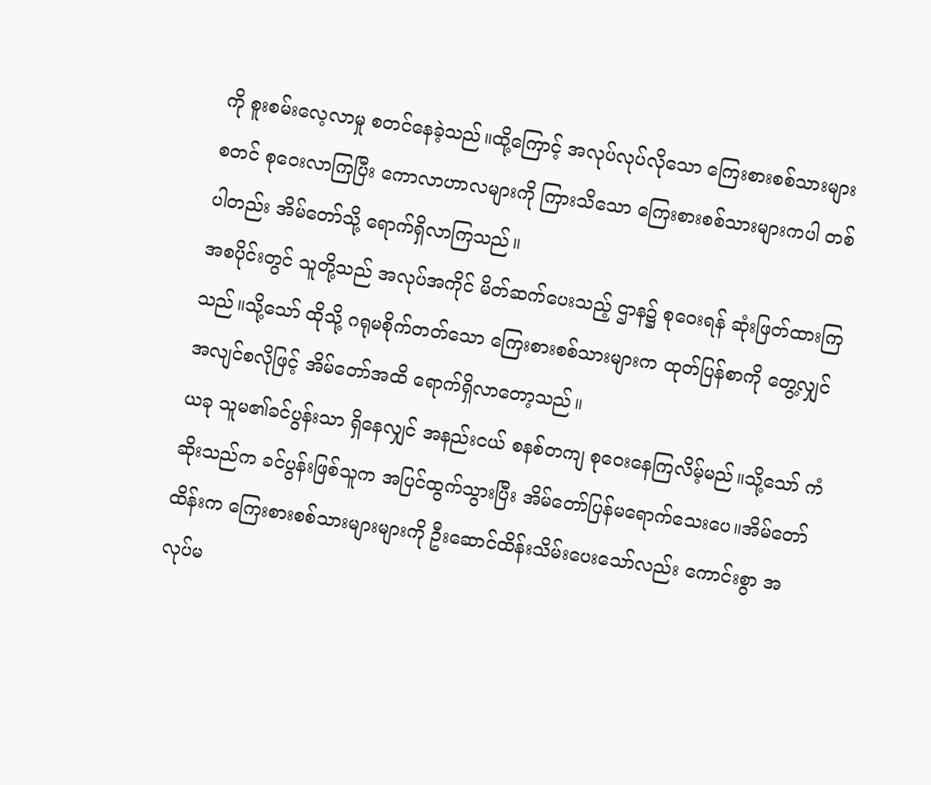ကို စူးစမ်းလေ့လာမှု စတင်နေခဲ့သည်။ထို့ကြောင့် အလုပ်လုပ်လိုသော ကြေးစားစစ်သားများ စတင် စုဝေးလာကြပြီး ကောလာဟာလများကို ကြားသိသော ကြေးစားစစ်သားများကပါ တစ်ပါတည်း အိမ်တော်သို့ ရောက်ရှိလာကြသည်။
အစပိုင်းတွင် သူတို့သည် အလုပ်အကိုင် မိတ်ဆက်ပေးသည့် ဌာန၌ စုဝေးရန် ဆုံးဖြတ်ထားကြသည်။သို့သော် ထိုသို့ ဂရုမစိုက်တတ်သော ကြေးစားစစ်သားများက ထုတ်ပြန်စာကို တွေ့လျှင် အလျင်စလိုဖြင့် အိမ်တော်အထိ ရောက်ရှိလာတော့သည်။
ယခု သူမ၏ခင်ပွန်းသာ ရှိနေလျှင် အနည်းငယ် စနစ်တကျ စုဝေးနေကြလိမ့်မည်။သို့သော် ကံဆိုးသည်က ခင်ပွန်းဖြစ်သူက အပြင်ထွက်သွားပြီး အိမ်တော်ပြန်မရောက်သေးပေ။အိမ်တော်ထိန်းက ကြေးစားစစ်သားများများကို ဦးဆောင်ထိန်းသိမ်းပေးသော်လည်း ကောင်းစွာ အလုပ်မ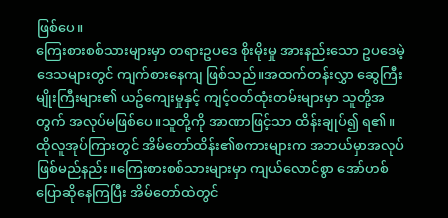ဖြစ်ပေ။
ကြေးစားစစ်သားများမှာ တရားဥပဒေ စိုးမိုးမှု အားနည်းသော ဥပဒေမဲ့ဒေသများတွင် ကျက်စားနေကျ ဖြစ်သည်။အထက်တန်းလွှာ ဆွေကြီးမျိုးကြီးများ၏ ယဥ်ကျေးမှုနှင့် ကျင့်ဝတ်ထုံးတမ်းများမှာ သူတို့အတွက် အလုပ်မဖြစ်ပေ။သူတို့ကို အာဏာဖြင့်သာ ထိန်းချုပ်၍ ရ၏။
ထိုလူအုပ်ကြားတွင် အိမ်တော်ထိန်း၏စကားများက အဘယ်မှာအလုပ်ဖြစ်မည်နည်း။ကြေးစားစစ်သားများမှာ ကျယ်လောင်စွာ အော်ဟစ်ပြောဆိုနေကြပြီး အိမ်တော်ထဲတွင်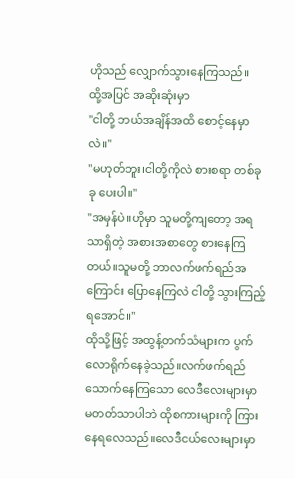ဟိုသည် လျှောက်သွားနေကြသည်။
ထို့အပြင် အဆိုးဆုံးမှာ
"ငါတို့ ဘယ်အချိန်အထိ စောင့်နေမှာလဲ။"
"မဟုတ်ဘူး၊ငါတို့ကိုလဲ စားစရာ တစ်ခုခု ပေးပါ။"
"အမှန်ပဲ။ဟိုမှာ သူမတို့ကျတော့ အရသာရှိတဲ့ အစားအစာတွေ စားနေကြတယ်။သူမတို့ ဘာလက်ဖက်ရည်အကြောင်း ပြောနေကြလဲ ငါတို့ သွားကြည့်ရအောင်။"
ထိုသို့ဖြင့် အထွန့်တက်သံများက ပွက်လောရိုက်နေခဲ့သည်။လက်ဖက်ရည် သောက်နေကြသော လေဒီလေးများမှာ မတတ်သာပါဘဲ ထိုစကားများကို ကြားနေရလေသည်။လေဒီငယ်လေးများမှာ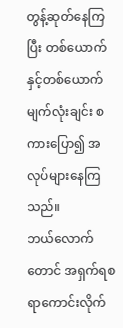တွန့်ဆုတ်နေကြပြီး တစ်ယောက်နှင့်တစ်ယောက် မျက်လုံးချင်း စကားပြော၍ အလုပ်များနေကြသည်။
ဘယ်လောက်တောင် အရှက်ရစရာကောင်းလိုက်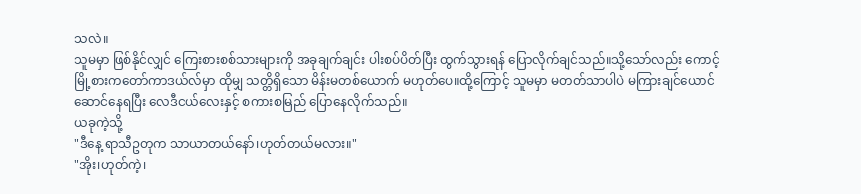သလဲ။
သူမမှာ ဖြစ်နိုင်လျှင် ကြေးစားစစ်သားများကို အခုချက်ချင်း ပါးစပ်ပိတ်ပြီး ထွက်သွားရန် ပြောလိုက်ချင်သည်။သို့သော်လည်း ကောင့်မြို့စားကတော်ကာဒယ်လ်မှာ ထိုမျှ သတ္တိရှိသော မိန်းမတစ်ယောက် မဟုတ်ပေ။ထို့ကြောင့် သူမမှာ မတတ်သာပါပဲ မကြားချင်ယောင်ဆောင်နေရပြီး လေဒီငယ်လေးနှင့် စကားစမြည် ပြောနေလိုက်သည်။
ယခုကဲ့သို့
"ဒီနေ့ ရာသီဥတုက သာယာတယ်နော်၊ဟုတ်တယ်မလား။"
"အိုး၊ဟုတ်ကဲ့၊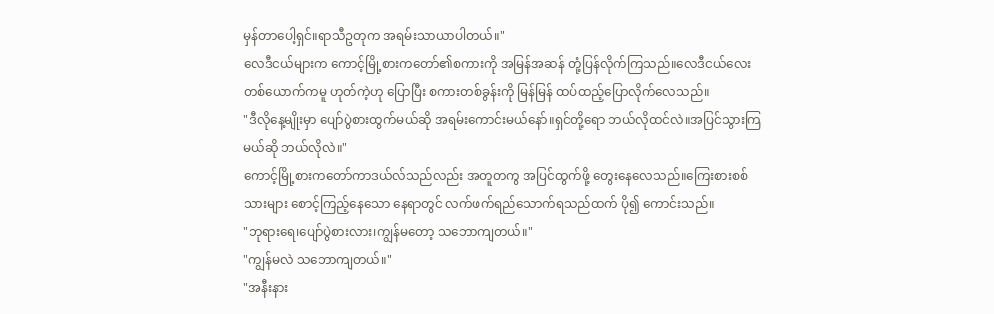မှန်တာပေါ့ရှင်။ရာသီဥတုက အရမ်းသာယာပါတယ်။"
လေဒီငယ်များက ကောင့်မြို့စားကတော်၏စကားကို အမြန်အဆန် တုံ့ပြန်လိုက်ကြသည်။လေဒီငယ်လေးတစ်ယောက်ကမူ ဟုတ်ကဲ့ဟု ပြောပြီး စကားတစ်ခွန်းကို မြန်မြန် ထပ်ထည့်ပြောလိုက်လေသည်။
"ဒီလိုနေ့မျိုးမှာ ပျော်ပွဲစားထွက်မယ်ဆို အရမ်းကောင်းမယ်နော်။ရှင်တို့ရော ဘယ်လိုထင်လဲ။အပြင်သွားကြမယ်ဆို ဘယ်လိုလဲ။"
ကောင့်မြို့စားကတော်ကာဒယ်လ်သည်လည်း အတူတကွ အပြင်ထွက်ဖို့ တွေးနေလေသည်။ကြေးစားစစ်သားများ စောင့်ကြည့်နေသော နေရာတွင် လက်ဖက်ရည်သောက်ရသည်ထက် ပို၍ ကောင်းသည်။
"ဘုရားရေ၊ပျော်ပွဲစားလား၊ကျွန်မတော့ သဘောကျတယ်။"
"ကျွန်မလဲ သဘောကျတယ်။"
"အနီးနား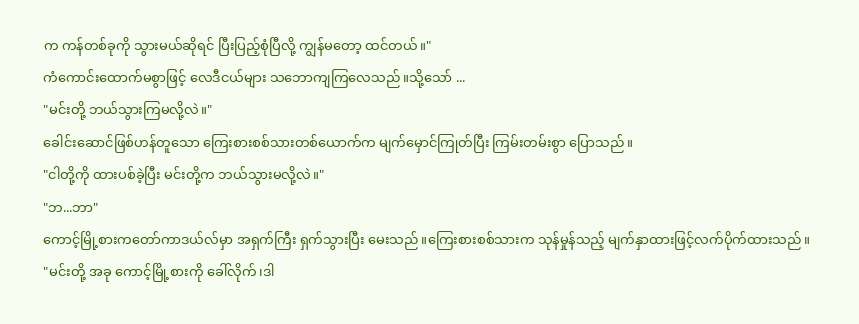က ကန်တစ်ခုကို သွားမယ်ဆိုရင် ပြီးပြည့်စုံပြီလို့ ကျွန်မတော့ ထင်တယ်။"
ကံကောင်းထောက်မစွာဖြင့် လေဒီငယ်များ သဘောကျကြလေသည်။သို့သော် ...
"မင်းတို့ ဘယ်သွားကြမလို့လဲ။"
ခေါင်းဆောင်ဖြစ်ဟန်တူသော ကြေးစားစစ်သားတစ်ယောက်က မျက်မှောင်ကြုတ်ပြီး ကြမ်းတမ်းစွာ ပြောသည်။
"ငါတို့ကို ထားပစ်ခဲ့ပြီး မင်းတို့က ဘယ်သွားမလို့လဲ။"
"ဘ...ဘာ"
ကောင့်မြို့စားကတော်ကာဒယ်လ်မှာ အရှက်ကြီး ရှက်သွားပြီး မေးသည်။ကြေးစားစစ်သားက သုန်မှုန်သည့် မျက်နှာထားဖြင့်လက်ပိုက်ထားသည်။
"မင်းတို့ အခု ကောင့်မြို့စားကို ခေါ်လိုက်၊ဒါ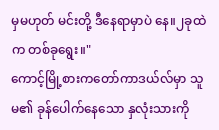မှမဟုတ် မင်းတို့ ဒီနေရာမှာပဲ နေ။၂ခုထဲက တစ်ခုရွေး။"
ကောင့်မြို့စားကတော်ကာဒယ်လ်မှာ သူမ၏ ခုန်ပေါက်နေသော နှလုံးသားကို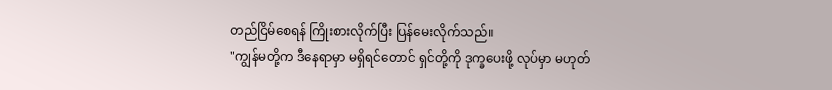တည်ငြိမ်စေရန် ကြိုးစားလိုက်ပြီး ပြန်မေးလိုက်သည်။
"ကျွန်မတို့က ဒီနေရာမှာ မရှိရင်တောင် ရှင်တို့ကို ဒုက္ခပေးဖို့ လုပ်မှာ မဟုတ်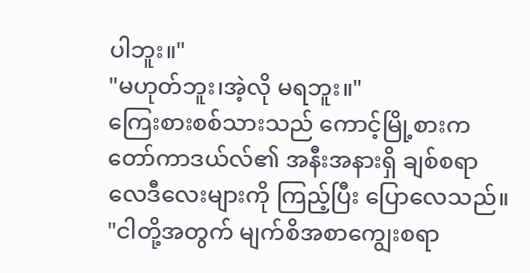ပါဘူး။"
"မဟုတ်ဘူး၊အဲ့လို မရဘူး။"
ကြေးစားစစ်သားသည် ကောင့်မြို့စားကတော်ကာဒယ်လ်၏ အနီးအနားရှိ ချစ်စရာလေဒီလေးများကို ကြည့်ပြီး ပြောလေသည်။
"ငါတို့အတွက် မျက်စိအစာကျွေးစရာ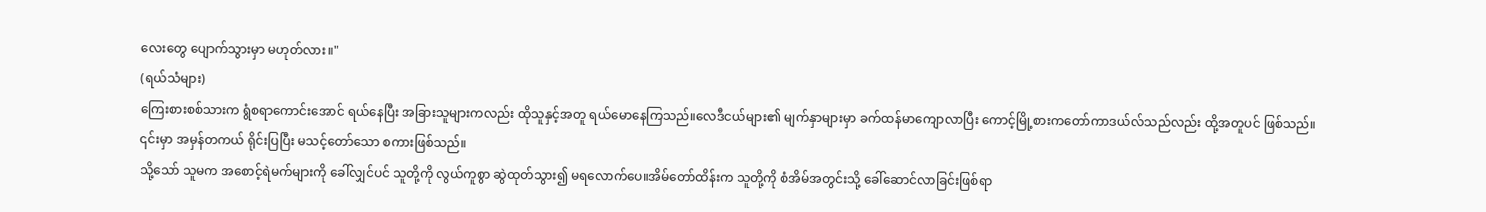လေးတွေ ပျောက်သွားမှာ မဟုတ်လား။"
(ရယ်သံများ)
ကြေးစားစစ်သားက ရွံစရာကောင်းအောင် ရယ်နေပြီး အခြားသူများကလည်း ထိုသူနှင့်အတူ ရယ်မောနေကြသည်။လေဒီငယ်များ၏ မျက်နှာများမှာ ခက်ထန်မာကျောလာပြီး ကောင့်မြို့စားကတော်ကာဒယ်လ်သည်လည်း ထို့အတူပင် ဖြစ်သည်။
၎င်းမှာ အမှန်တကယ် ရိုင်းပြပြီး မသင့်တော်သော စကားဖြစ်သည်။
သို့သော် သူမက အစောင့်ရဲမက်များကို ခေါ်လျှင်ပင် သူတို့ကို လွယ်ကူစွာ ဆွဲထုတ်သွား၍ မရလောက်ပေ။အိမ်တော်ထိန်းက သူတို့ကို စံအိမ်အတွင်းသို့ ခေါ်ဆောင်လာခြင်းဖြစ်ရာ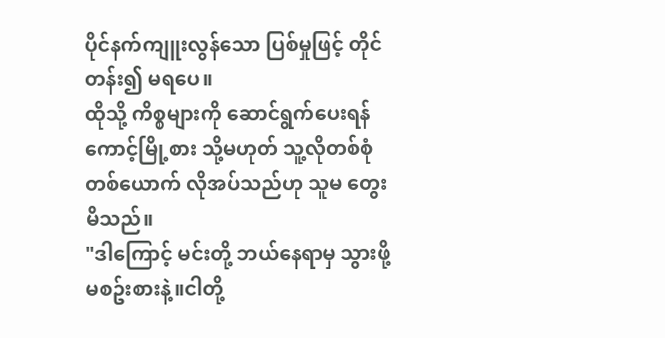ပိုင်နက်ကျူးလွန်သော ပြစ်မှုဖြင့် တိုင်တန်း၍ မရပေ။
ထိုသို့ ကိစ္စများကို ဆောင်ရွက်ပေးရန် ကောင့်မြို့စား သို့မဟုတ် သူ့လိုတစ်စုံတစ်ယောက် လိုအပ်သည်ဟု သူမ တွေးမိသည်။
"ဒါကြောင့် မင်းတို့ ဘယ်နေရာမှ သွားဖို့ မစဥ်းစားနဲ့။ငါတို့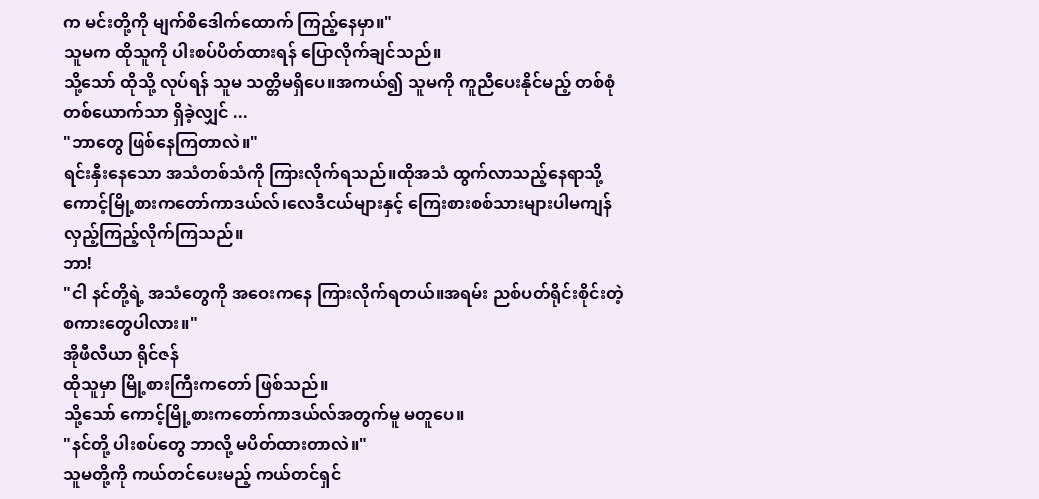က မင်းတို့ကို မျက်စိဒေါက်ထောက် ကြည့်နေမှာ။"
သူမက ထိုသူကို ပါးစပ်ပိတ်ထားရန် ပြောလိုက်ချင်သည်။
သို့သော် ထိုသို့ လုပ်ရန် သူမ သတ္တိမရှိပေ။အကယ်၍ သူမကို ကူညီပေးနိုင်မည့် တစ်စုံတစ်ယောက်သာ ရှိခဲ့လျှင် ...
"ဘာတွေ ဖြစ်နေကြတာလဲ။"
ရင်းနှီးနေသော အသံတစ်သံကို ကြားလိုက်ရသည်။ထိုအသံ ထွက်လာသည့်နေရာသို့ ကောင့်မြို့စားကတော်ကာဒယ်လ်၊လေဒီငယ်များနှင့် ကြေးစားစစ်သားများပါမကျန် လှည့်ကြည့်လိုက်ကြသည်။
ဘာ!
"ငါ နင်တို့ရဲ့ အသံတွေကို အဝေးကနေ ကြားလိုက်ရတယ်။အရမ်း ညစ်ပတ်ရိုင်းစိုင်းတဲ့ စကားတွေပါလား။"
အိုဖီလီယာ ရိုင်ဇန်
ထိုသူမှာ မြို့စားကြီးကတော် ဖြစ်သည်။
သို့သော် ကောင့်မြို့စားကတော်ကာဒယ်လ်အတွက်မူ မတူပေ။
"နင်တို့ ပါးစပ်တွေ ဘာလို့ မပိတ်ထားတာလဲ။"
သူမတို့ကို ကယ်တင်ပေးမည့် ကယ်တင်ရှင်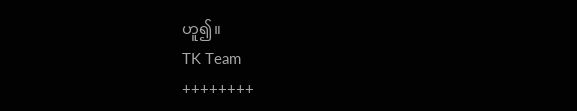ဟူ၍။
TK Team
++++++++